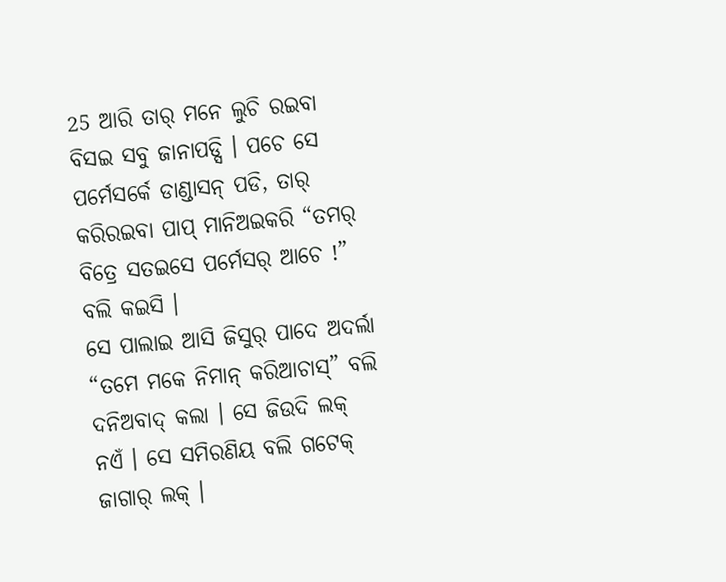25 ଆରି ତାର୍ ମନେ ଲୁଚି ରଇବା ବିସଇ ସବୁ ଜାନାପଡ୍ସି । ପଚେ ସେ ପର୍ମେସର୍କେ ଡାଣ୍ଡାସନ୍ ପଡି, ତାର୍ କରିରଇବା ପାପ୍ ମାନିଅଇକରି “ତମର୍ ବିତ୍ରେ ସତଇସେ ପର୍ମେସର୍ ଆଚେ !” ବଲି କଇସି ।
ସେ ପାଲାଇ ଆସି ଜିସୁର୍ ପାଦେ ଅଦର୍ଲା “ତମେ ମକେ ନିମାନ୍ କରିଆଚାସ୍” ବଲି ଦନିଅବାଦ୍ କଲା । ସେ ଜିଉଦି ଲକ୍ ନଏଁ । ସେ ସମିରଣିୟ ବଲି ଗଟେକ୍ ଜାଗାର୍ ଲକ୍ ।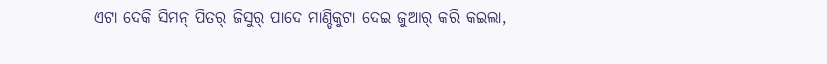ଏଟା ଦେକି ସିମନ୍ ପିତର୍ ଜିସୁର୍ ପାଦେ ମାଣ୍ଡିକୁଟା ଦେଇ ଜୁଆର୍ କରି କଇଲା,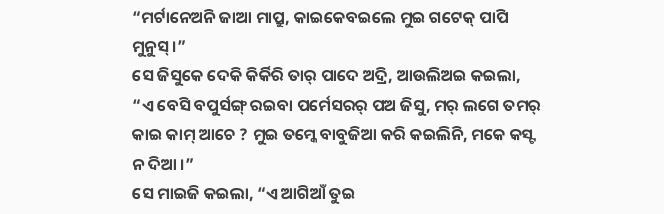“ମର୍ଟାନେଅନି ଜାଆ ମାପ୍ରୁ, କାଇକେବଇଲେ ମୁଇ ଗଟେକ୍ ପାପି ମୁନୁସ୍ ।”
ସେ ଜିସୁକେ ଦେକି କିର୍କିରି ତାର୍ ପାଦେ ଅଦ୍ରି, ଆଉଲିଅଇ କଇଲା, “ଏ ବେସି ବପୁର୍ସଙ୍ଗ୍ ରଇବା ପର୍ମେସରର୍ ପଅ ଜିସୁ, ମର୍ ଲଗେ ତମର୍ କାଇ କାମ୍ ଆଚେ ? ମୁଇ ତମ୍କେ ବାବୁଜିଆ କରି କଇଲିନି, ମକେ କସ୍ଟ ନ ଦିଆ ।”
ସେ ମାଇଜି କଇଲା, “ଏ ଆଗିଆଁ ତୁଇ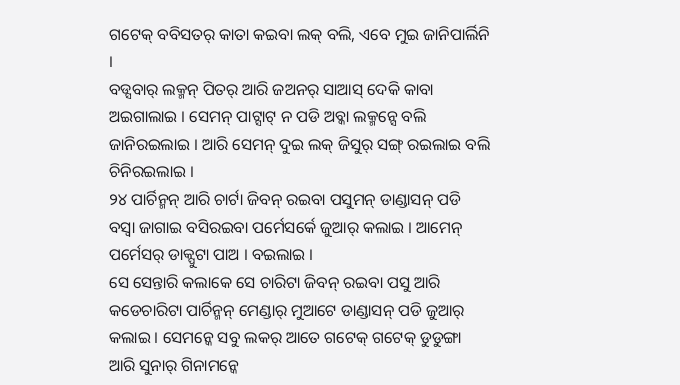ଗଟେକ୍ ବବିସତର୍ କାତା କଇବା ଲକ୍ ବଲି, ଏବେ ମୁଇ ଜାନିପାର୍ଲିନି ।
ବଡ୍ସବାର୍ ଲକ୍ମନ୍ ପିତର୍ ଆରି ଜଅନର୍ ସାଆସ୍ ଦେକି କାବା ଅଇଗାଲାଇ । ସେମନ୍ ପାଟ୍ସାଟ୍ ନ ପଡି ଅବ୍କା ଲକ୍ମନ୍ସେ ବଲି ଜାନିରଇଲାଇ । ଆରି ସେମନ୍ ଦୁଇ ଲକ୍ ଜିସୁର୍ ସଙ୍ଗ୍ ରଇଲାଇ ବଲି ଚିନିରଇଲାଇ ।
୨୪ ପାର୍ଚିନ୍ମନ୍ ଆରି ଚାର୍ଟା ଜିବନ୍ ରଇବା ପସୁମନ୍ ଡାଣ୍ଡାସନ୍ ପଡି ବସ୍ବା ଜାଗାଇ ବସିରଇବା ପର୍ମେସର୍କେ ଜୁଆର୍ କଲାଇ । ଆମେନ୍ ପର୍ମେସର୍ ଡାକ୍ପୁଟା ପାଅ । ବଇଲାଇ ।
ସେ ସେନ୍ତାରି କଲାକେ ସେ ଚାରିଟା ଜିବନ୍ ରଇବା ପସୁ ଆରି କଡେଚାରିଟା ପାର୍ଚିନ୍ମନ୍ ମେଣ୍ଡାର୍ ମୁଆଟେ ଡାଣ୍ଡାସନ୍ ପଡି ଜୁଆର୍ କଲାଇ । ସେମନ୍କେ ସବୁ ଲକର୍ ଆତେ ଗଟେକ୍ ଗଟେକ୍ ଡୁଡୁଙ୍ଗା ଆରି ସୁନାର୍ ଗିନାମନ୍କେ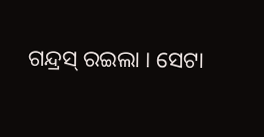ଗନ୍ଦ୍ରସ୍ ରଇଲା । ସେଟା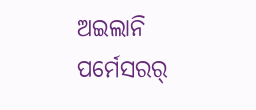ଅଇଲାନି ପର୍ମେସରର୍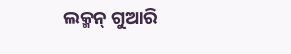ଲକ୍ମନ୍ ଗୁଆରି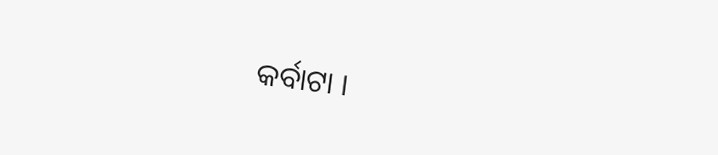କର୍ବାଟା ।